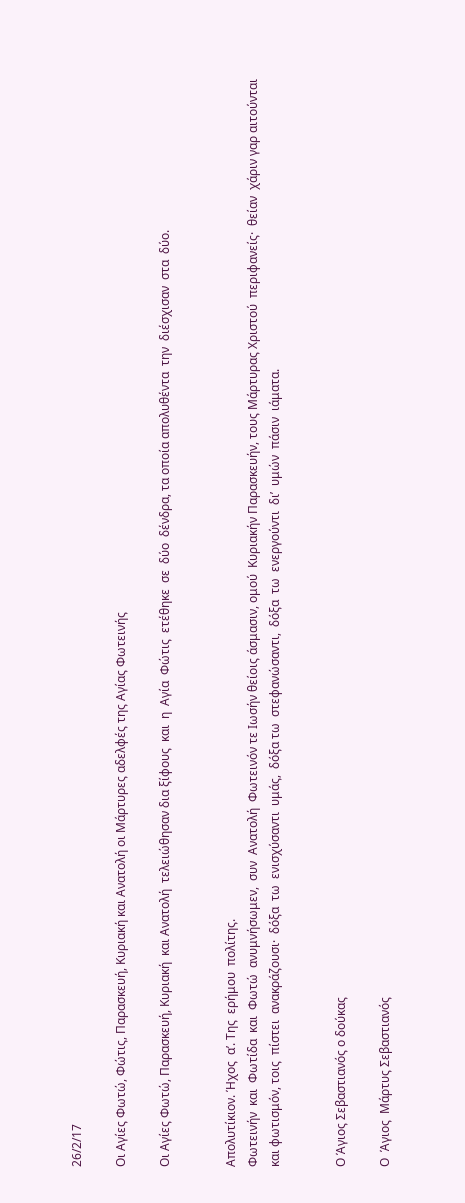26/2/17

Οι Αγίες Φωτώ, Φώτις, Παρασκευή, Κυριακή και Ανατολή οι Μάρτυρες αδελφές της Αγίας Φωτεινής

Οι Αγίες Φωτώ, Παρασκευή, Κυριακή  και Ανατολή  τελειώθησαν δια ξίφους  και  η  Αγία  Φώτις  ετέθηκε  σε  δύο  δένδρα, τα οποία απολυθέντα  την  διέσχισαν  στα  δύο.


Απολυτίκιον. Ήχος  α’. Της  ερήμου  πολίτης.
Φωτεινήν  και  Φωτίδα  και  Φωτώ  ανυμνήσωμεν,  συν  Ανατολή  Φωτεινόν τε Ιωσήν θείοις άσμασιν, ομού  Κυριακήν Παρασκευήν, τους Μάρτυρας Χριστού  περιφανείς·  θείαν  χάριν γαρ αιτούνται και φωτισμόν, τοις  πίστει  ανακράζουσι·  δόξα  τω  ενισχύσαντι  υμάς,  δόξα τω  στεφανώσαντι,  δόξα  τω  ενεργούντι  δι’  υμών  πάσιν  ιάματα.


Ο Άγιος Σεβαστιανός ο δούκας

Ο  Άγιος  Μάρτυς Σεβαστιανός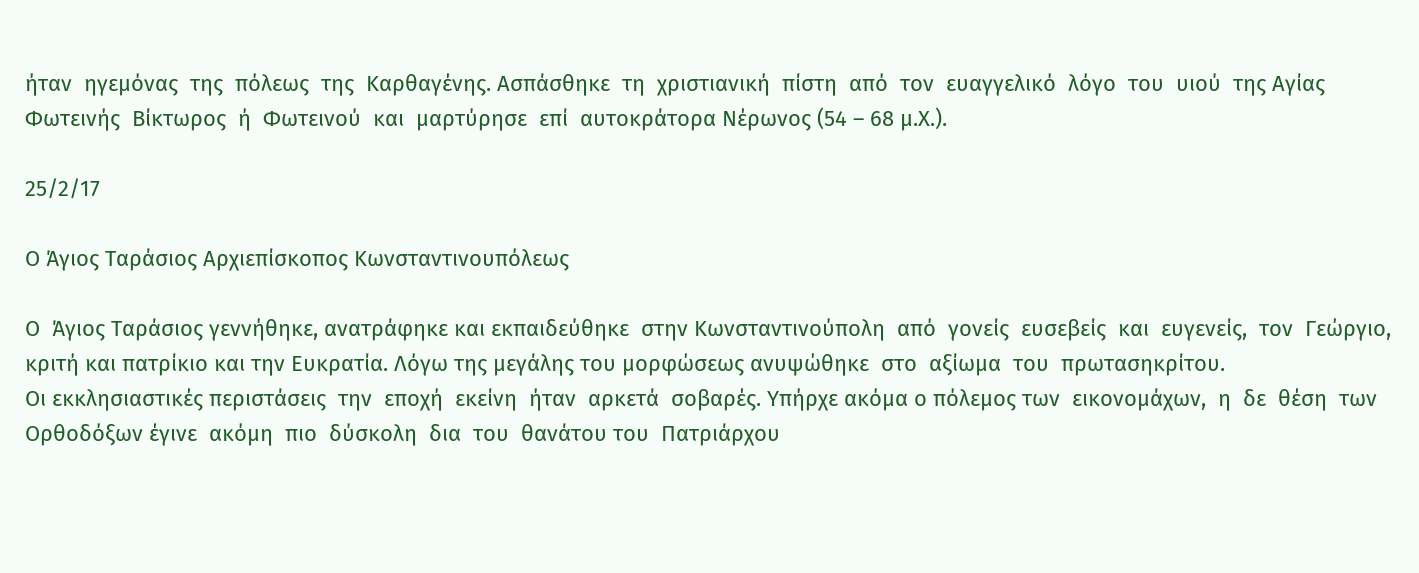ήταν  ηγεμόνας  της  πόλεως  της  Καρθαγένης. Ασπάσθηκε  τη  χριστιανική  πίστη  από  τον  ευαγγελικό  λόγο  του  υιού  της Αγίας  Φωτεινής  Βίκτωρος  ή  Φωτεινού  και  μαρτύρησε  επί  αυτοκράτορα Νέρωνος (54 – 68 μ.Χ.).

25/2/17

Ο Άγιος Ταράσιος Αρχιεπίσκοπος Κωνσταντινουπόλεως

Ο  Άγιος Ταράσιος γεννήθηκε, ανατράφηκε και εκπαιδεύθηκε  στην Κωνσταντινούπολη  από  γονείς  ευσεβείς  και  ευγενείς,  τον  Γεώργιο, κριτή και πατρίκιο και την Ευκρατία. Λόγω της μεγάλης του μορφώσεως ανυψώθηκε  στο  αξίωμα  του  πρωτασηκρίτου.
Οι εκκλησιαστικές περιστάσεις  την  εποχή  εκείνη  ήταν  αρκετά  σοβαρές. Υπήρχε ακόμα ο πόλεμος των  εικονομάχων,  η  δε  θέση  των  Ορθοδόξων έγινε  ακόμη  πιο  δύσκολη  δια  του  θανάτου του  Πατριάρχου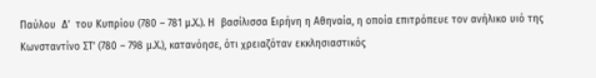Παύλου  Δ’  του Κυπρίου (780 – 781 μ.Χ.). Η  βασίλισσα Ειρήνη η Αθηναία, η οποία επιτρόπευε τον ανήλικο υιό της Κωνσταντίνο ΣΤ’ (780 – 798 μ.Χ.), κατανόησε, ότι χρειαζόταν εκκλησιαστικός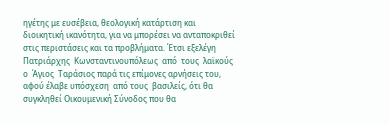ηγέτης με ευσέβεια, θεολογική κατάρτιση και διοικητική ικανότητα, για να μπορέσει να ανταποκριθεί στις περιστάσεις και τα προβλήματα. Έτσι εξελέγη Πατριάρχης  Κωνσταντινουπόλεως  από  τους  λαϊκούς  ο  Άγιος  Ταράσιος παρά τις επίμονες αρνήσεις του, αφού έλαβε υπόσχεση  από τους  βασιλείς, ότι θα συγκληθεί Οικουμενική Σύνοδος που θα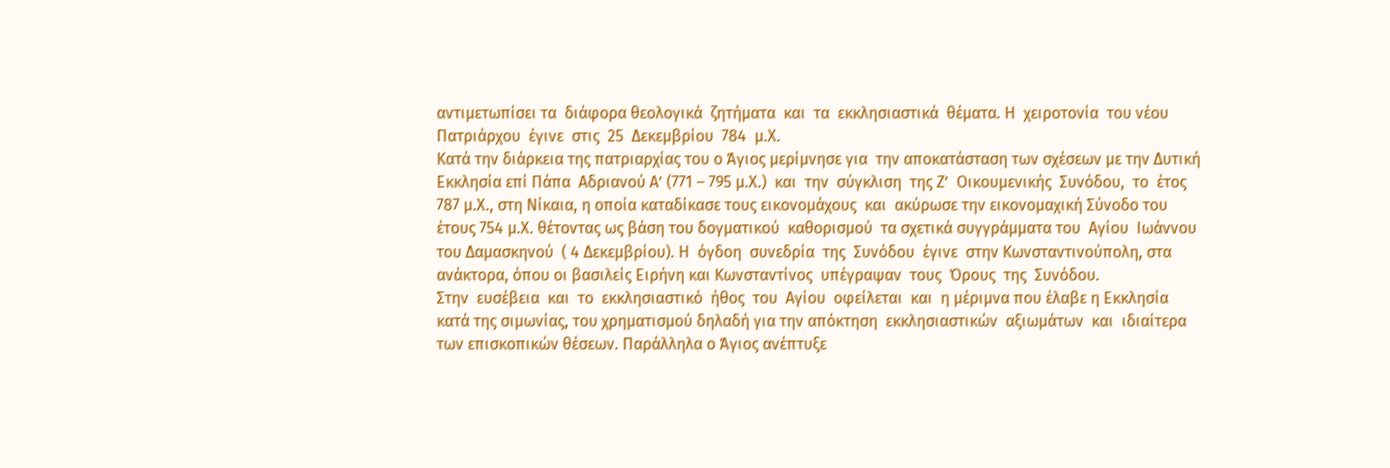αντιμετωπίσει τα  διάφορα θεολογικά  ζητήματα  και  τα  εκκλησιαστικά  θέματα. Η  χειροτονία  του νέου  Πατριάρχου  έγινε  στις  25  Δεκεμβρίου  784  μ.Χ.
Κατά την διάρκεια της πατριαρχίας του ο Άγιος μερίμνησε για  την αποκατάσταση των σχέσεων με την Δυτική  Εκκλησία επί Πάπα  Αδριανού Α’ (771 – 795 μ.Χ.)  και  την  σύγκλιση  της Ζ’  Οικουμενικής  Συνόδου,  το  έτος 787 μ.Χ., στη Νίκαια, η οποία καταδίκασε τους εικονομάχους  και  ακύρωσε την εικονομαχική Σύνοδο του έτους 754 μ.Χ. θέτοντας ως βάση του δογματικού  καθορισμού  τα σχετικά συγγράμματα του  Αγίου  Ιωάννου  του Δαμασκηνού  ( 4 Δεκεμβρίου). Η  όγδοη  συνεδρία  της  Συνόδου  έγινε  στην Κωνσταντινούπολη, στα ανάκτορα, όπου οι βασιλείς Ειρήνη και Κωνσταντίνος  υπέγραψαν  τους  Όρους  της  Συνόδου.
Στην  ευσέβεια  και  το  εκκλησιαστικό  ήθος  του  Αγίου  οφείλεται  και  η μέριμνα που έλαβε η Εκκλησία κατά της σιμωνίας, του χρηματισμού δηλαδή για την απόκτηση  εκκλησιαστικών  αξιωμάτων  και  ιδιαίτερα  των επισκοπικών θέσεων. Παράλληλα ο Άγιος ανέπτυξε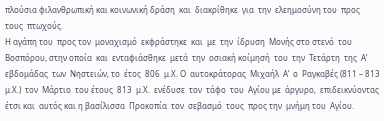πλούσια φιλανθρωπική και κοινωνική δράση  και  διακρίθηκε  για  την  ελεημοσύνη του  προς  τους  πτωχούς.
Η αγάπη του  προς τον  μοναχισμό  εκφράστηκε  και  με  την  ίδρυση  Μονής στο στενό  του Βοσπόρου, στην οποία  και  ενταφιάσθηκε  μετά  την  οσιακή κοίμησή  του  την  Τετάρτη  της  Α’  εβδομάδας  των  Νηστειών, το  έτος  806  μ.Χ. Ο  αυτοκράτορας  Μιχαήλ  Α’  ο  Ραγκαβές (811 – 813 μ.Χ.)  τον  Μάρτιο  του έτους  813  μ.Χ.  ενέδυσε  τον  τάφο  του  Αγίου με  άργυρο,  επιδεικνύοντας  έτσι και  αυτός και η βασίλισσα  Προκοπία  τον  σεβασμό  τους  προς την  μνήμη του  Αγίου.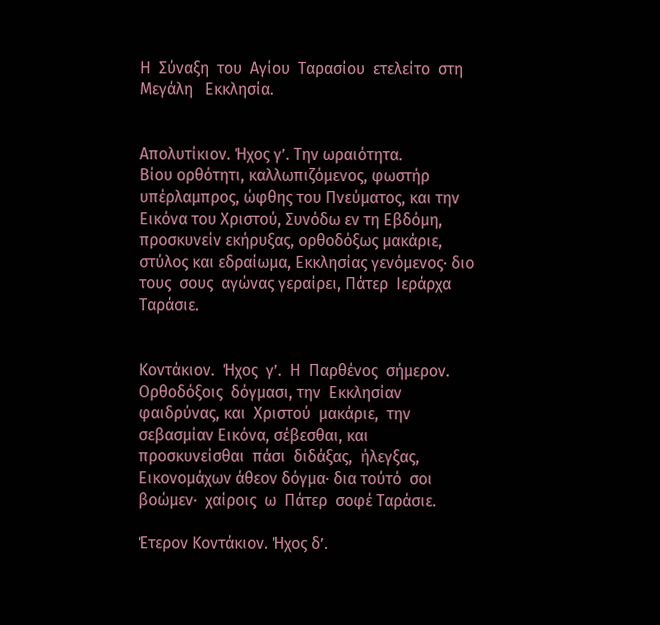Η  Σύναξη  του  Αγίου  Ταρασίου  ετελείτο  στη  Μεγάλη   Εκκλησία.


Απολυτίκιον. Ήχος γ’. Την ωραιότητα.
Βίου ορθότητι, καλλωπιζόμενος, φωστήρ υπέρλαμπρος, ώφθης του Πνεύματος, και την Εικόνα του Χριστού, Συνόδω εν τη Εβδόμη, προσκυνείν εκήρυξας, ορθοδόξως μακάριε, στύλος και εδραίωμα, Εκκλησίας γενόμενος· διο τους  σους  αγώνας γεραίρει, Πάτερ  Ιεράρχα Ταράσιε.


Κοντάκιον.  Ήχος  γ’.  Η  Παρθένος  σήμερον.
Ορθοδόξοις  δόγμασι, την  Εκκλησίαν  φαιδρύνας, και  Χριστού  μακάριε,  την σεβασμίαν Εικόνα, σέβεσθαι, και  προσκυνείσθαι  πάσι  διδάξας,  ήλεγξας, Εικονομάχων άθεον δόγμα· δια τούτό  σοι  βοώμεν·  χαίροις  ω  Πάτερ  σοφέ Ταράσιε.

Έτερον Κοντάκιον. Ήχος δ’.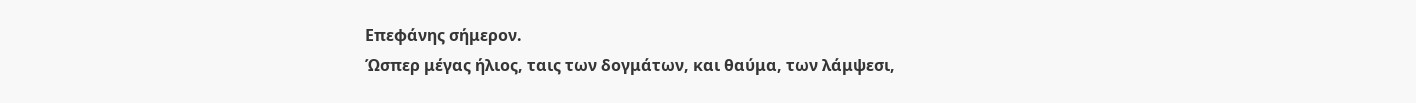Επεφάνης σήμερον.
Ώσπερ μέγας ήλιος, ταις των δογμάτων, και θαύμα, των λάμψεσι,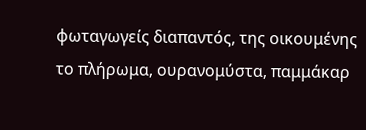φωταγωγείς διαπαντός, της οικουμένης το πλήρωμα, ουρανομύστα, παμμάκαρ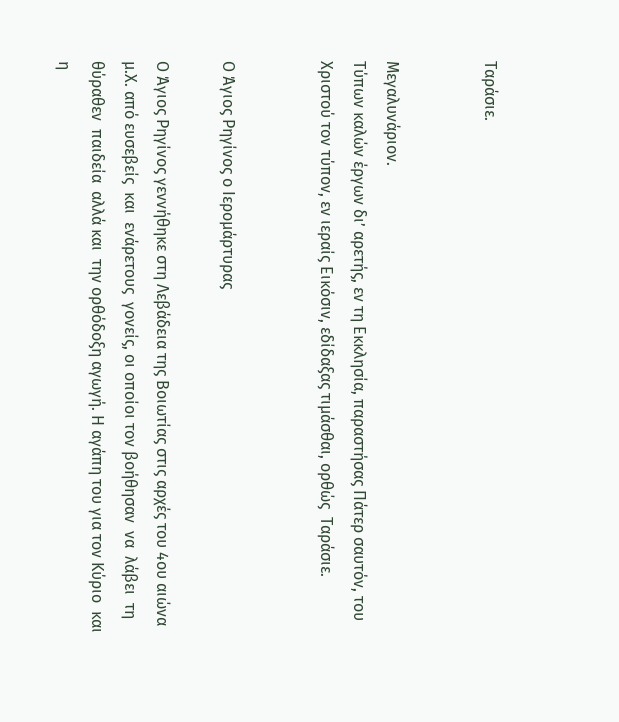Ταράσιε.


Μεγαλυνάριον.
Τύπων καλών έργων δι’ αρετής, εν τη Εκκλησία, παραστήσας Πάτερ σαυτόν, του Χριστού τον τύπον, εν ιεραίς Εικόσιν, εδίδαξας τιμάσθαι, ορθώς  Ταράσιε.


Ο Άγιος Ρηγίνος ο Ιερομάρτυρας

Ο Άγιος Ρηγίνος γεννήθηκε στη Λεβάδεια της Βοιωτίας στις αρχές του 4ου αιώνα μ.Χ. από ευσεβείς  και  ενάρετους  γονείς, οι οποίοι τον βοήθησαν  να  λάβει  τη  θύραθεν  παιδεία  αλλά και  την ορθόδοξη αγωγή. Η αγάπη του για τον Κύριο  και  η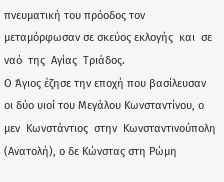πνευματική του πρόοδος τον μεταμόρφωσαν σε σκεύος εκλογής  και  σε ναό  της  Αγίας  Τριάδος.
Ο Άγιος έζησε την εποχή που βασίλευσαν οι δύο υιοί του Μεγάλου Κωνσταντίνου, ο  μεν  Κωνστάντιος  στην  Κωνσταντινούπολη (Ανατολή), ο δε Κώνστας στη Ρώμη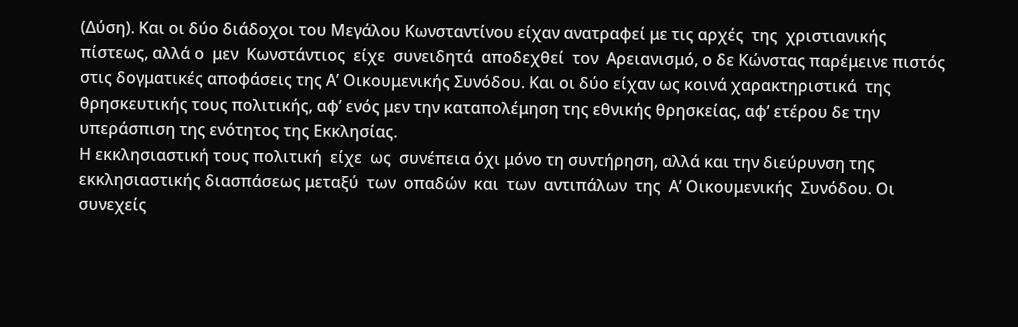(Δύση). Και οι δύο διάδοχοι του Μεγάλου Κωνσταντίνου είχαν ανατραφεί με τις αρχές  της  χριστιανικής  πίστεως, αλλά ο  μεν  Κωνστάντιος  είχε  συνειδητά  αποδεχθεί  τον  Αρειανισμό, ο δε Κώνστας παρέμεινε πιστός στις δογματικές αποφάσεις της Α’ Οικουμενικής Συνόδου. Και οι δύο είχαν ως κοινά χαρακτηριστικά  της θρησκευτικής τους πολιτικής, αφ’ ενός μεν την καταπολέμηση της εθνικής θρησκείας, αφ’ ετέρου δε την υπεράσπιση της ενότητος της Εκκλησίας.
Η εκκλησιαστική τους πολιτική  είχε  ως  συνέπεια όχι μόνο τη συντήρηση, αλλά και την διεύρυνση της εκκλησιαστικής διασπάσεως μεταξύ  των  οπαδών  και  των  αντιπάλων  της  Α’ Οικουμενικής  Συνόδου. Οι συνεχείς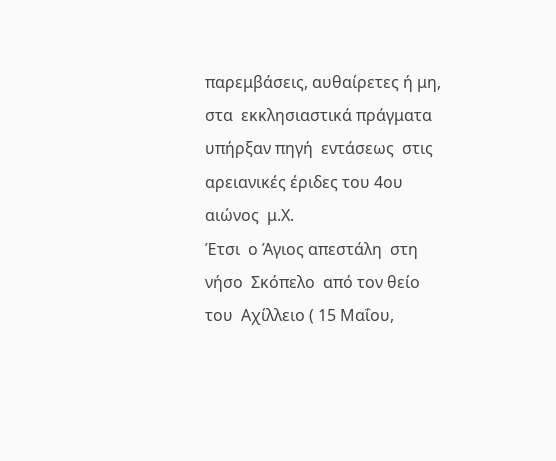παρεμβάσεις, αυθαίρετες ή μη, στα  εκκλησιαστικά πράγματα  υπήρξαν πηγή  εντάσεως  στις αρειανικές έριδες του 4ου αιώνος  μ.Χ.
Έτσι  ο Άγιος απεστάλη  στη νήσο  Σκόπελο  από τον θείο  του  Αχίλλειο ( 15 Μαΐου,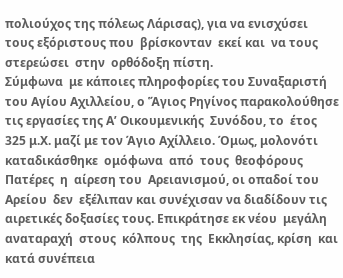πολιούχος της πόλεως Λάρισας), για να ενισχύσει τους εξόριστους που  βρίσκονταν  εκεί και  να τους  στερεώσει  στην  ορθόδοξη πίστη.
Σύμφωνα  με κάποιες πληροφορίες του Συναξαριστή του Αγίου Αχιλλείου, ο Ἅγιος Ρηγίνος παρακολούθησε τις εργασίες της Α’ Οικουμενικής  Συνόδου, το  έτος 325 μ.Χ. μαζί με τον Άγιο Αχίλλειο. Όμως, μολονότι  καταδικάσθηκε  ομόφωνα  από  τους  θεοφόρους Πατέρες  η  αίρεση του  Αρειανισμού, οι οπαδοί του  Αρείου  δεν  εξέλιπαν και συνέχισαν να διαδίδουν τις αιρετικές δοξασίες τους. Επικράτησε εκ νέου  μεγάλη  αναταραχή  στους  κόλπους  της  Εκκλησίας, κρίση  και κατά συνέπεια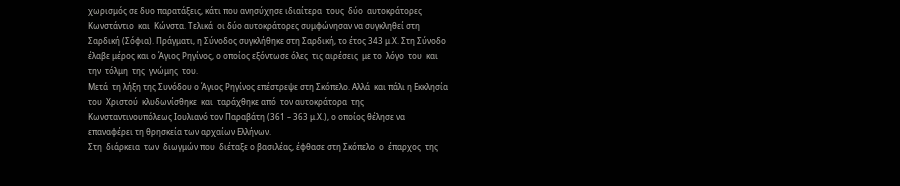χωρισμός σε δυο παρατάξεις, κάτι που ανησύχησε ιδιαίτερα  τους  δύο  αυτοκράτορες  Κωνστάντιο  και  Κώνστα. Τελικά  οι δύο αυτοκράτορες συμφώνησαν να συγκληθεί στη Σαρδική (Σόφια). Πράγματι, η Σύνοδος συγκλήθηκε στη Σαρδική, το έτος 343 μ.Χ. Στη Σύνοδο έλαβε μέρος και ο Άγιος Ρηγίνος, ο οποίος εξόντωσε όλες  τις αιρέσεις  με το  λόγο  του  και  την  τόλμη  της  γνώμης  του.
Μετά  τη λήξη της Συνόδου ο Άγιος Ρηγίνος επέστρεψε στη Σκόπελο. Αλλά  και πάλι η Εκκλησία του  Χριστού  κλυδωνίσθηκε  και  ταράχθηκε από  τον αυτοκράτορα  της  Κωνσταντινουπόλεως Ιουλιανό τον Παραβάτη (361 – 363 μ.Χ.), ο οποίος θέλησε να επαναφέρει τη θρησκεία των αρχαίων Ελλήνων.
Στη  διάρκεια  των  διωγμών που  διέταξε ο βασιλέας, έφθασε στη Σκόπελο  ο  έπαρχος  της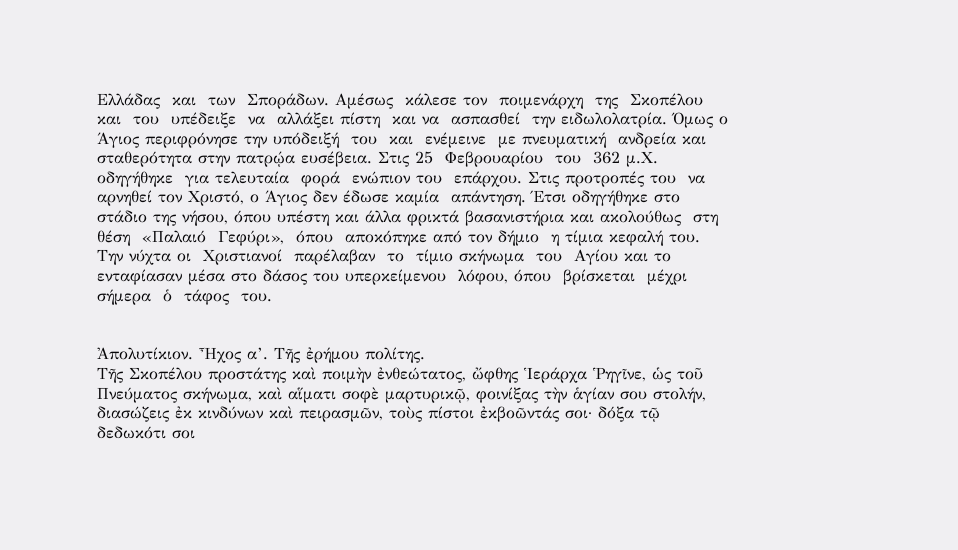Ελλάδας  και  των  Σποράδων. Αμέσως  κάλεσε τον  ποιμενάρχη  της  Σκοπέλου  και  του  υπέδειξε  να  αλλάξει πίστη  και να  ασπασθεί  την ειδωλολατρία. Όμως ο Άγιος περιφρόνησε την υπόδειξή  του  και  ενέμεινε  με πνευματική  ανδρεία και  σταθερότητα στην πατρῴα ευσέβεια. Στις 25  Φεβρουαρίου  του  362 μ.Χ. οδηγήθηκε  για τελευταία  φορά  ενώπιον του  επάρχου. Στις προτροπές του  να  αρνηθεί τον Χριστό, ο Άγιος δεν έδωσε καμία  απάντηση. Έτσι οδηγήθηκε στο στάδιο της νήσου, όπου υπέστη και άλλα φρικτά βασανιστήρια και ακολούθως  στη  θέση  «Παλαιό  Γεφύρι»,  όπου  αποκόπηκε από τον δήμιο  η τίμια κεφαλή του. Την νύχτα οι  Χριστιανοί  παρέλαβαν  το  τίμιο σκήνωμα  του  Αγίου και το ενταφίασαν μέσα στο δάσος του υπερκείμενου  λόφου, όπου  βρίσκεται  μέχρι  σήμερα  ὁ  τάφος  του.


Ἀπολυτίκιον. Ἦχος α’. Τῆς ἐρήμου πολίτης.
Τῆς Σκοπέλου προστάτης καὶ ποιμὴν ἐνθεώτατος, ὤφθης Ἱεράρχα Ῥηγῖνε, ὡς τοῦ Πνεύματος σκήνωμα, καὶ αἵματι σοφὲ μαρτυρικῷ, φοινίξας τὴν ἁγίαν σου στολήν, διασώζεις ἐκ κινδύνων καὶ πειρασμῶν, τοὺς πίστοι ἐκβοῶντάς σοι· δόξα τῷ δεδωκότι σοι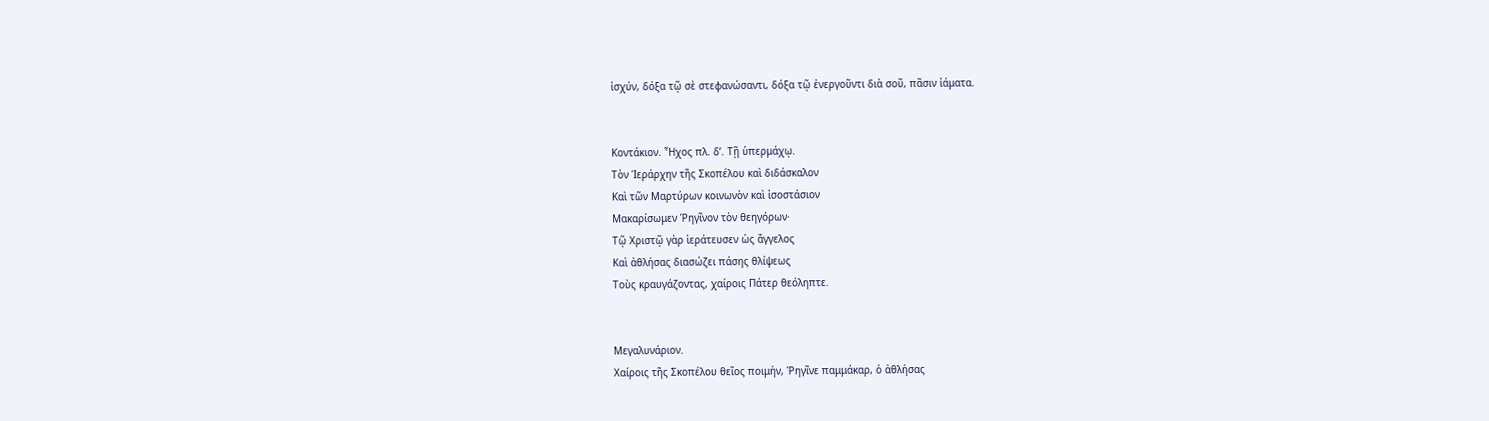ἰσχύν, δόξα τῷ σὲ στεφανώσαντι, δόξα τῷ ἐνεργοῦντι διὰ σοῦ, πᾶσιν ἰάματα.


Κοντάκιον. Ἦχος πλ. δ’. Τῇ ὑπερμάχῳ.
Τὸν Ἱεράρχην τῆς Σκοπέλου καὶ διδάσκαλον
Καὶ τῶν Μαρτύρων κοινωνὸν καὶ ἰσοστάσιον
Μακαρίσωμεν Ῥηγῖνον τὸν θεηγόρων·
Τῷ Χριστῷ γὰρ ἱεράτευσεν ὡς ἄγγελος
Καὶ ἀθλήσας διασώζει πάσης θλίψεως
Τοὺς κραυγάζοντας, χαίροις Πάτερ θεόληπτε.


Μεγαλυνάριον.
Χαίροις τῆς Σκοπέλου θεῖος ποιμήν, Ῥηγῖνε παμμάκαρ, ὁ ἀθλήσας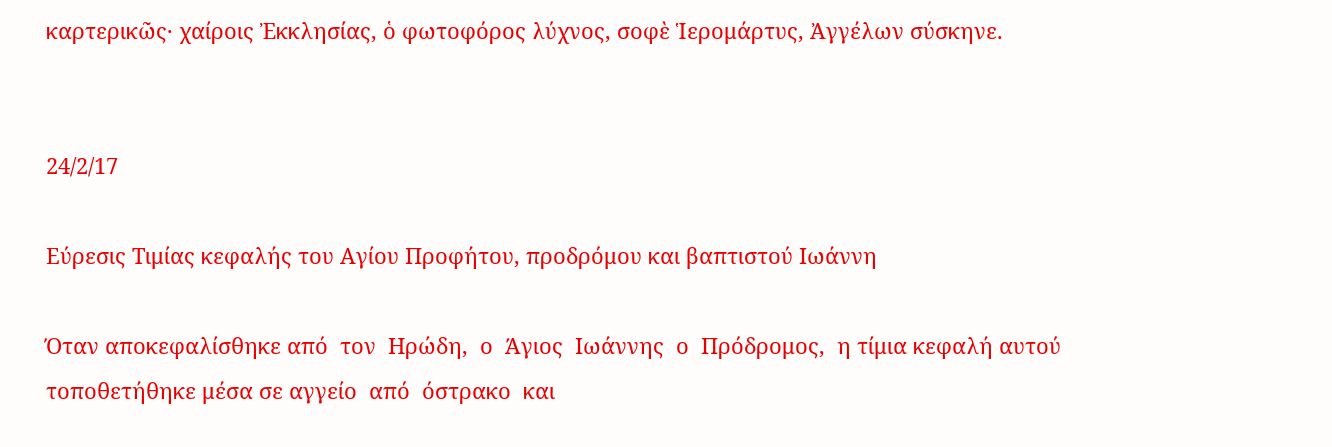καρτερικῶς· χαίροις Ἐκκλησίας, ὁ φωτοφόρος λύχνος, σοφὲ Ἱερομάρτυς, Ἀγγέλων σύσκηνε.


24/2/17

Εύρεσις Τιμίας κεφαλής του Αγίου Προφήτου, προδρόμου και βαπτιστού Ιωάννη

Όταν αποκεφαλίσθηκε από  τον  Ηρώδη,  ο  Άγιος  Ιωάννης  ο  Πρόδρομος,  η τίμια κεφαλή αυτού τοποθετήθηκε μέσα σε αγγείο  από  όστρακο  και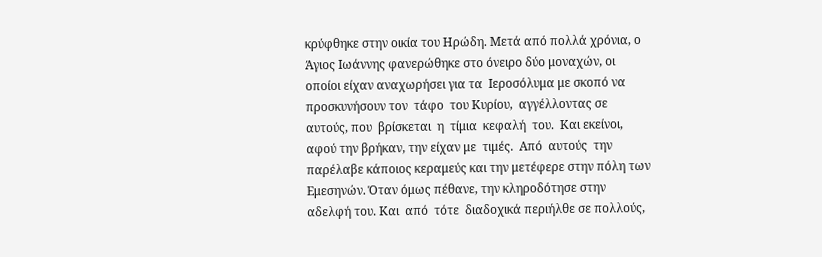κρύφθηκε στην οικία του Ηρώδη. Μετά από πολλά χρόνια, ο Άγιος Ιωάννης φανερώθηκε στο όνειρο δύο μοναχών, οι οποίοι είχαν αναχωρήσει για τα  Ιεροσόλυμα με σκοπό να προσκυνήσουν τον  τάφο  του Κυρίου,  αγγέλλοντας σε αυτούς, που  βρίσκεται  η  τίμια  κεφαλή  του.  Και εκείνοι, αφού την βρήκαν, την είχαν με  τιμές.  Από  αυτούς  την  παρέλαβε κάποιος κεραμεύς και την μετέφερε στην πόλη των  Εμεσηνών. Όταν όμως πέθανε, την κληροδότησε στην αδελφή του. Και  από  τότε  διαδοχικά περιήλθε σε πολλούς,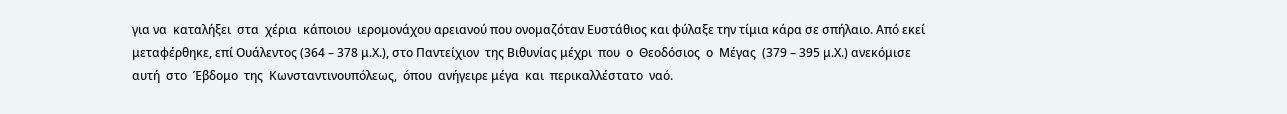για να  καταλήξει  στα  χέρια  κάποιου  ιερομονάχου αρειανού που ονομαζόταν Ευστάθιος και φύλαξε την τίμια κάρα σε σπήλαιο. Από εκεί μεταφέρθηκε, επί Ουάλεντος (364 – 378 μ.Χ.), στο Παντείχιον  της Βιθυνίας μέχρι  που  ο  Θεοδόσιος  ο  Μέγας  (379 – 395 μ.Χ.) ανεκόμισε  αυτή  στο  Έβδομο  της  Κωνσταντινουπόλεως,  όπου  ανήγειρε μέγα  και  περικαλλέστατο  ναό.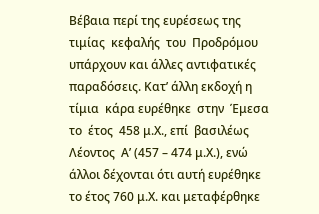Βέβαια περί της ευρέσεως της  τιμίας  κεφαλής  του  Προδρόμου  υπάρχουν και άλλες αντιφατικές παραδόσεις. Κατ’ άλλη εκδοχή η τίμια  κάρα ευρέθηκε  στην  Έμεσα  το  έτος  458 μ.Χ., επί  βασιλέως  Λέοντος  Α’ (457 – 474 μ.Χ.), ενώ άλλοι δέχονται ότι αυτή ευρέθηκε το έτος 760 μ.Χ. και μεταφέρθηκε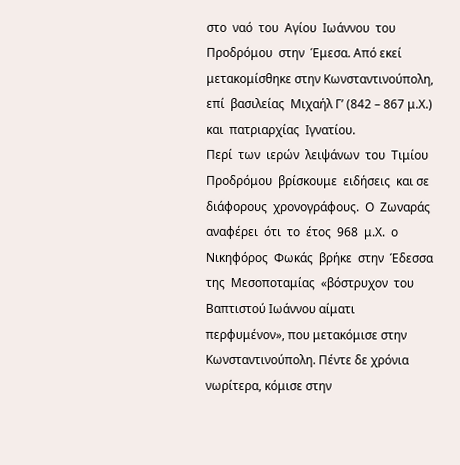στο  ναό  του  Αγίου  Ιωάννου  του  Προδρόμου  στην  Έμεσα. Από εκεί μετακομίσθηκε στην Κωνσταντινούπολη, επί  βασιλείας  Μιχαήλ Γ’ (842 – 867 μ.Χ.)  και  πατριαρχίας  Ιγνατίου.
Περί  των  ιερών  λειψάνων  του  Τιμίου  Προδρόμου  βρίσκουμε  ειδήσεις  και σε διάφορους  χρονογράφους.  Ο  Ζωναράς  αναφέρει  ότι  το  έτος  968  μ.Χ.  ο Νικηφόρος  Φωκάς  βρήκε  στην  Έδεσσα  της  Μεσοποταμίας  «βόστρυχον  του Βαπτιστού Ιωάννου αίματι περφυμένον», που μετακόμισε στην Κωνσταντινούπολη. Πέντε δε χρόνια νωρίτερα, κόμισε στην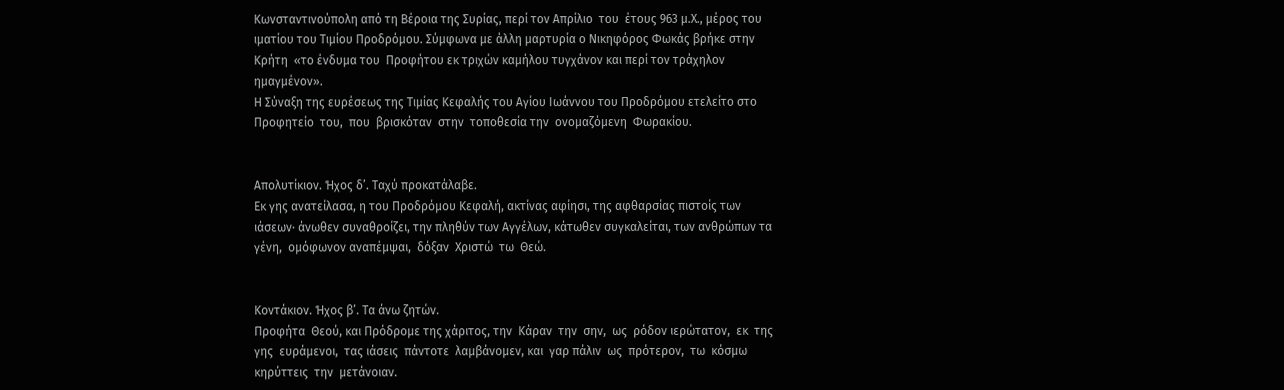Κωνσταντινούπολη από τη Βέροια της Συρίας, περί τον Απρίλιο  του  έτους 963 μ.Χ., μέρος του ιματίου του Τιμίου Προδρόμου. Σύμφωνα με άλλη μαρτυρία ο Νικηφόρος Φωκάς βρήκε στην Κρήτη  «το ένδυμα του  Προφήτου εκ τριχών καμήλου τυγχάνον και περί τον τράχηλον ημαγμένον».
Η Σύναξη της ευρέσεως της Τιμίας Κεφαλής του Αγίου Ιωάννου του Προδρόμου ετελείτο στο Προφητείο  του,  που  βρισκόταν  στην  τοποθεσία την  ονομαζόμενη  Φωρακίου.


Απολυτίκιον. Ήχος δ’. Ταχύ προκατάλαβε.
Εκ γης ανατείλασα, η του Προδρόμου Κεφαλή, ακτίνας αφίησι, της αφθαρσίας πιστοίς των ιάσεων· άνωθεν συναθροίζει, την πληθύν των Αγγέλων, κάτωθεν συγκαλείται, των ανθρώπων τα γένη,  ομόφωνον αναπέμψαι,  δόξαν  Χριστώ  τω  Θεώ.


Κοντάκιον. Ήχος β’. Τα άνω ζητών.
Προφήτα  Θεού, και Πρόδρομε της χάριτος, την  Κάραν  την  σην,  ως  ρόδον ιερώτατον,  εκ  της  γης  ευράμενοι,  τας ιάσεις  πάντοτε  λαμβάνομεν, και  γαρ πάλιν  ως  πρότερον,  τω  κόσμω  κηρύττεις  την  μετάνοιαν.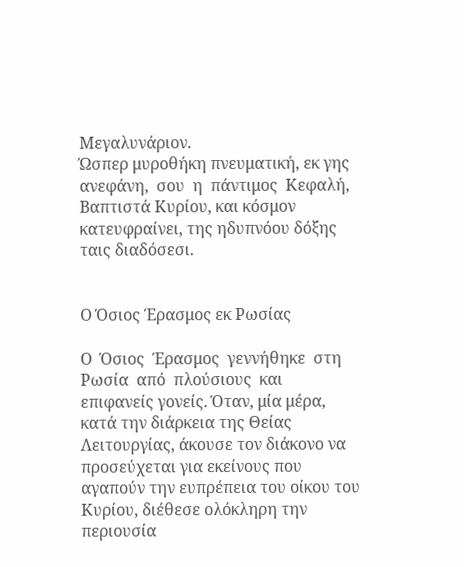Μεγαλυνάριον.
Ώσπερ μυροθήκη πνευματική, εκ γης ανεφάνη,  σου  η  πάντιμος  Κεφαλή, Βαπτιστά Κυρίου, και κόσμον κατευφραίνει, της ηδυπνόου δόξης ταις διαδόσεσι.


Ο Όσιος Έρασμος εκ Ρωσίας

Ο  Όσιος  Έρασμος  γεννήθηκε  στη  Ρωσία  από  πλούσιους  και  επιφανείς γονείς. Όταν, μία μέρα, κατά την διάρκεια της Θείας Λειτουργίας, άκουσε τον διάκονο να προσεύχεται για εκείνους που αγαπούν την ευπρέπεια του οίκου του Κυρίου, διέθεσε ολόκληρη την περιουσία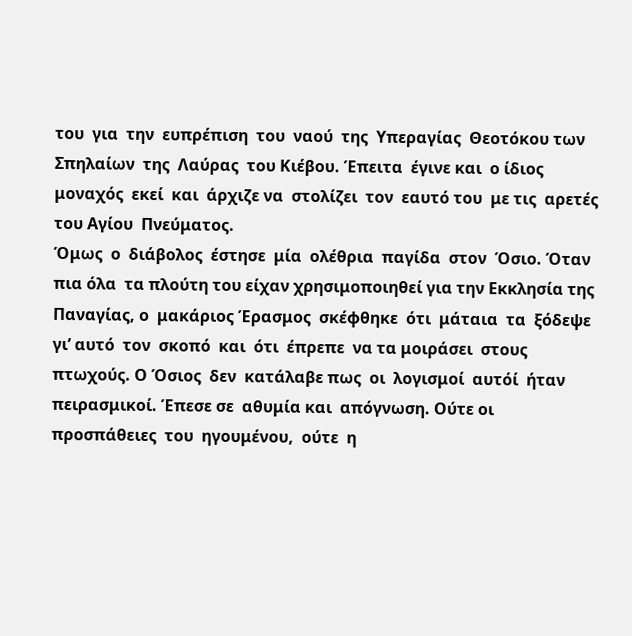του  για  την  ευπρέπιση  του  ναού  της  Υπεραγίας  Θεοτόκου των  Σπηλαίων  της  Λαύρας  του Κιέβου. Έπειτα  έγινε και  ο ίδιος μοναχός  εκεί  και  άρχιζε να  στολίζει  τον  εαυτό του  με τις  αρετές  του Αγίου  Πνεύματος.
Όμως  ο  διάβολος  έστησε  μία  ολέθρια  παγίδα  στον  Όσιο. Όταν  πια όλα  τα πλούτη του είχαν χρησιμοποιηθεί για την Εκκλησία της Παναγίας, ο  μακάριος Έρασμος  σκέφθηκε  ότι  μάταια  τα  ξόδεψε γι’ αυτό  τον  σκοπό  και  ότι  έπρεπε  να τα μοιράσει  στους  πτωχούς. Ο Όσιος  δεν  κατάλαβε πως  οι  λογισμοί  αυτόί  ήταν  πειρασμικοί. Έπεσε σε  αθυμία και  απόγνωση. Ούτε οι  προσπάθειες  του  ηγουμένου,  ούτε  η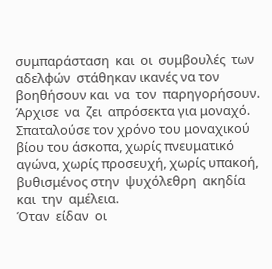συμπαράσταση  και  οι  συμβουλές  των  αδελφών  στάθηκαν ικανές να τον βοηθήσουν και  να  τον  παρηγορήσουν.  Άρχισε  να  ζει  απρόσεκτα για μοναχό. Σπαταλούσε τον χρόνο του μοναχικού βίου του άσκοπα, χωρίς πνευματικό  αγώνα, χωρίς προσευχή, χωρίς υπακοή, βυθισμένος στην  ψυχόλεθρη  ακηδία  και  την  αμέλεια.
Όταν  είδαν  οι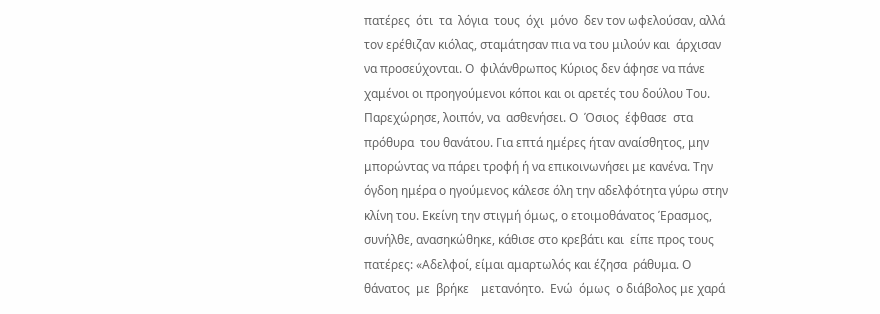πατέρες  ότι  τα  λόγια  τους  όχι  μόνο  δεν τον ωφελούσαν, αλλά τον ερέθιζαν κιόλας, σταμάτησαν πια να του μιλούν και  άρχισαν να προσεύχονται. Ο  φιλάνθρωπος Κύριος δεν άφησε να πάνε χαμένοι οι προηγούμενοι κόποι και οι αρετές του δούλου Του. Παρεχώρησε, λοιπόν, να  ασθενήσει. Ο  Όσιος  έφθασε  στα  πρόθυρα  του θανάτου. Για επτά ημέρες ήταν αναίσθητος, μην μπορώντας να πάρει τροφή ή να επικοινωνήσει με κανένα. Την όγδοη ημέρα ο ηγούμενος κάλεσε όλη την αδελφότητα γύρω στην κλίνη του. Εκείνη την στιγμή όμως, ο ετοιμοθάνατος Έρασμος, συνήλθε, ανασηκώθηκε, κάθισε στο κρεβάτι και  είπε προς τους πατέρες: «Αδελφοί, είμαι αμαρτωλός και έζησα  ράθυμα. Ο  θάνατος  με  βρήκε    μετανόητο.  Ενώ  όμως  ο διάβολος με χαρά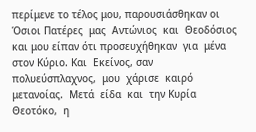περίμενε το τέλος μου, παρουσιάσθηκαν οι Όσιοι Πατέρες  μας  Αντώνιος  και  Θεοδόσιος  και μου είπαν ότι προσευχήθηκαν  για  μένα στον Κύριο. Και  Εκείνος, σαν πολυεύσπλαχνος,  μου  χάρισε  καιρό  μετανοίας.  Μετά  είδα  και  την Κυρία  Θεοτόκο,  η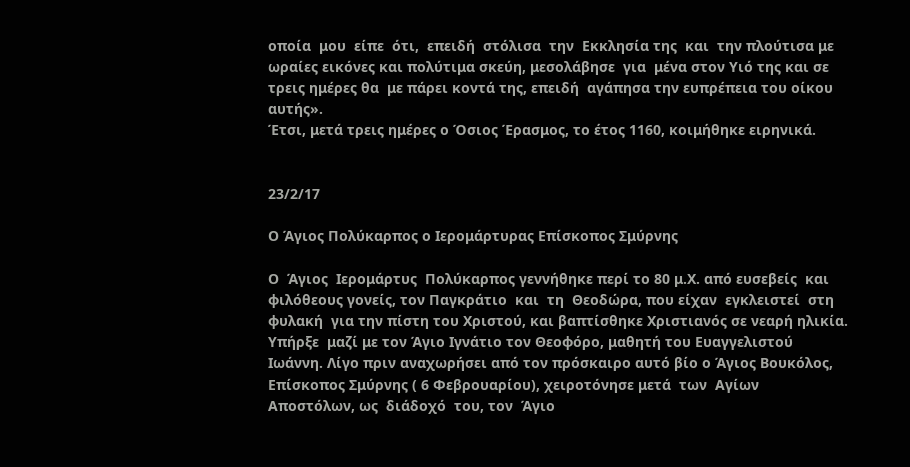οποία  μου  είπε  ότι,  επειδή  στόλισα  την  Εκκλησία της  και  την πλούτισα με ωραίες εικόνες και πολύτιμα σκεύη, μεσολάβησε  για  μένα στον Υιό της και σε τρεις ημέρες θα  με πάρει κοντά της, επειδή  αγάπησα την ευπρέπεια του οίκου αυτής».
Έτσι, μετά τρεις ημέρες ο Όσιος Έρασμος, το έτος 1160, κοιμήθηκε ειρηνικά.


23/2/17

Ο Άγιος Πολύκαρπος ο Ιερομάρτυρας Επίσκοπος Σμύρνης

Ο  Άγιος  Ιερομάρτυς  Πολύκαρπος γεννήθηκε περί το 80 μ.Χ. από ευσεβείς  και  φιλόθεους γονείς, τον Παγκράτιο  και  τη  Θεοδώρα, που είχαν  εγκλειστεί  στη  φυλακή  για την πίστη του Χριστού, και βαπτίσθηκε Χριστιανός σε νεαρή ηλικία. Υπήρξε  μαζί με τον Άγιο Ιγνάτιο τον Θεοφόρο, μαθητή του Ευαγγελιστού Ιωάννη. Λίγο πριν αναχωρήσει από τον πρόσκαιρο αυτό βίο ο Άγιος Βουκόλος, Επίσκοπος Σμύρνης ( 6 Φεβρουαρίου), χειροτόνησε μετά  των  Αγίων  Αποστόλων, ως  διάδοχό  του, τον  Άγιο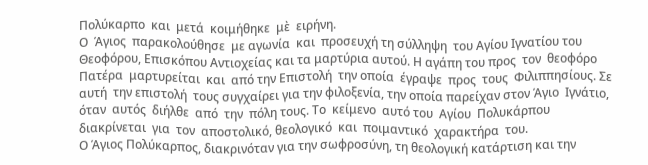Πολύκαρπο  και  μετά  κοιμήθηκε  μὲ  ειρήνη.
Ο  Άγιος  παρακολούθησε  με αγωνία  και  προσευχή τη σύλληψη  του Αγίου Ιγνατίου του Θεοφόρου, Επισκόπου Αντιοχείας και τα μαρτύρια αυτού. Η αγάπη του προς  τον  θεοφόρο  Πατέρα  μαρτυρείται  και  από την Επιστολή  την οποία  έγραψε  προς  τους  Φιλιππησίους. Σε αυτή  την επιστολή  τους συγχαίρει για την φιλοξενία, την οποία παρείχαν στον Άγιο  Ιγνάτιο, όταν  αυτός  διήλθε  από  την  πόλη τους. Το  κείμενο  αυτό του  Αγίου  Πολυκάρπου  διακρίνεται  για  τον  αποστολικό, θεολογικό  και  ποιμαντικό  χαρακτήρα  του.
Ο Άγιος Πολύκαρπος, διακρινόταν για την σωφροσύνη, τη θεολογική κατάρτιση και την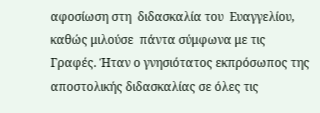αφοσίωση στη  διδασκαλία του  Ευαγγελίου, καθώς μιλούσε  πάντα σύμφωνα με τις Γραφές. Ήταν ο γνησιότατος εκπρόσωπος της αποστολικής διδασκαλίας σε όλες τις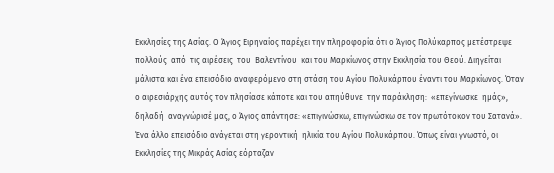Εκκλησίες της Ασίας. Ο Άγιος Ειρηναίος παρέχει την πληροφορία ότι ο Άγιος Πολύκαρπος μετέστρεψε  πολλούς  από  τις αιρέσεις  του  Βαλεντίνου  και του Μαρκίωνος στην Εκκλησία του Θεού. Διηγείται μάλιστα και ένα επεισόδιο αναφερόμενο στη στάση του Αγίου Πολυκάρπου έναντι του Μαρκίωνος. Όταν ο αιρεσιάρχης αυτός τον πλησίασε κάποτε και του απηύθυνε  την παράκληση:  «επεγίνωσκε  ημάς», δηλαδή  αναγνώρισέ μας, ο Άγιος απάντησε: «επιγινώσκω, επιγινώσκω σε τον πρωτότοκον του Σατανά».
Ένα άλλο επεισόδιο ανάγεται στη γεροντική  ηλικία του Αγίου Πολυκάρπου. Όπως είναι γνωστό, οι Εκκλησίες της Μικράς Ασίας εόρταζαν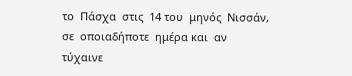το  Πάσχα  στις  14 του  μηνός  Νισσάν, σε  οποιαδήποτε  ημέρα και  αν  τύχαινε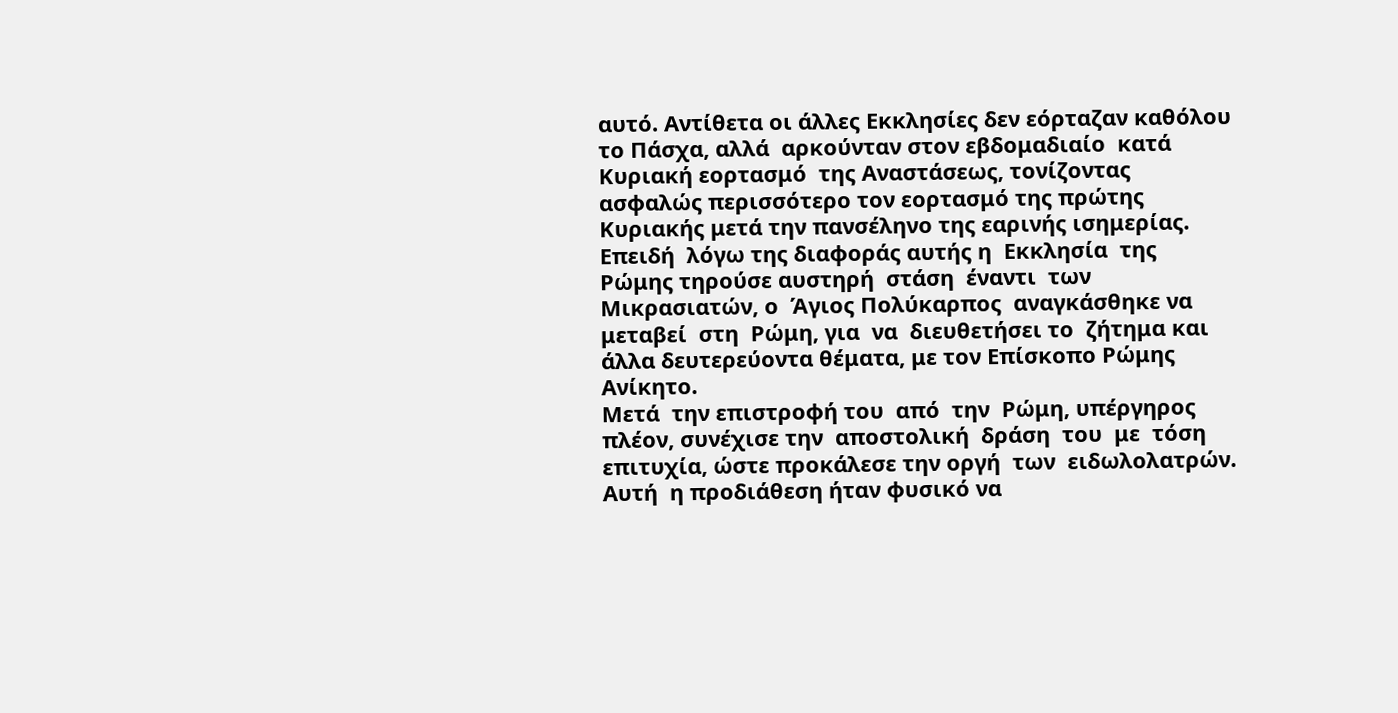αυτό. Αντίθετα οι άλλες Εκκλησίες δεν εόρταζαν καθόλου το Πάσχα, αλλά  αρκούνταν στον εβδομαδιαίο  κατά  Κυριακή εορτασμό  της Αναστάσεως, τονίζοντας ασφαλώς περισσότερο τον εορτασμό της πρώτης Κυριακής μετά την πανσέληνο της εαρινής ισημερίας. Επειδή  λόγω της διαφοράς αυτής η  Εκκλησία  της  Ρώμης τηρούσε αυστηρή  στάση  έναντι  των  Μικρασιατών, ο  Άγιος Πολύκαρπος  αναγκάσθηκε να  μεταβεί  στη  Ρώμη, για  να  διευθετήσει το  ζήτημα και  άλλα δευτερεύοντα θέματα, με τον Επίσκοπο Ρώμης Ανίκητο.
Μετά  την επιστροφή του  από  την  Ρώμη, υπέργηρος  πλέον, συνέχισε την  αποστολική  δράση  του  με  τόση  επιτυχία, ώστε προκάλεσε την οργή  των  ειδωλολατρών. Αυτή  η προδιάθεση ήταν φυσικό να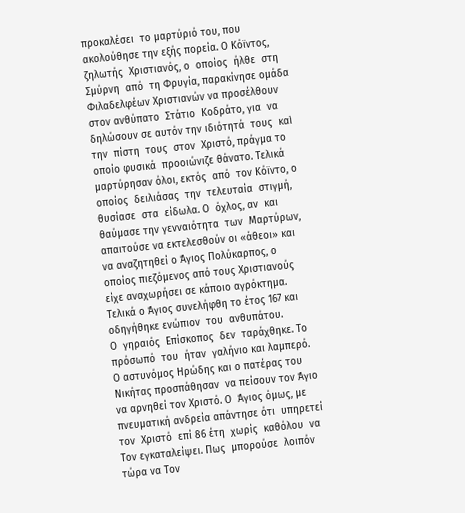προκαλέσει  το μαρτύριό του, που ακολούθησε την εξής πορεία. Ο Κόϊντος, ζηλωτής  Χριστιανός, ο  οποίος  ήλθε  στη  Σμύρνη  από  τη Φρυγία, παρακίνησε ομάδα Φιλαδελφέων Χριστιανών να προσέλθουν στον ανθύπατο  Στάτιο  Κοδράτο, για  να  δηλώσουν σε αυτόν την ιδιότητά  τους  καὶ  την  πίστη  τους  στον  Χριστό, πράγμα το  οποίο φυσικά  προοιώνιζε θάνατο. Τελικά  μαρτύρησαν όλοι, εκτός  από  τον Κόϊντο, ο  οποίος  δειλιάσας  την  τελευταία  στιγμή, θυσίασε  στα  είδωλα. Ο  όχλος, αν  και  θαύμασε την γενναιότητα  των  Μαρτύρων, απαιτούσε να εκτελεσθούν οι «άθεοι» και  να αναζητηθεί ο Άγιος Πολύκαρπος, ο οποίος πιεζόμενος από τους Χριστιανούς είχε αναχωρήσει σε κάποιο αγρόκτημα. Τελικά ο Άγιος συνελήφθη το έτος 167 και οδηγήθηκε ενώπιον  του  ανθυπάτου.
Ο  γηραιός  Επίσκοπος  δεν  ταράχθηκε. Το πρόσωπό  του  ήταν  γαλήνιο και λαμπερό. Ο αστυνόμος Ηρώδης και ο πατέρας του Νικήτας προσπάθησαν  να πείσουν τον Άγιο να αρνηθεί τον Χριστό. Ο  Άγιος όμως, με πνευματική ανδρεία απάντησε ότι  υπηρετεί  τον  Χριστό  επί 86 έτη  χωρίς  καθόλου  να  Τον εγκαταλείψει. Πως  μπορούσε  λοιπόν  τώρα να Τον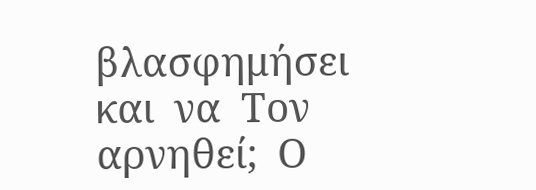βλασφημήσει  και  να  Τον  αρνηθεί;  Ο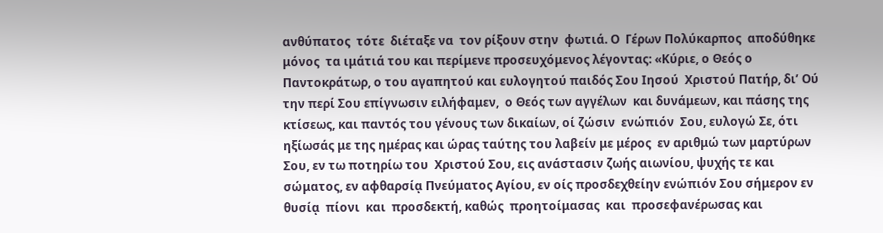ανθύπατος  τότε  διέταξε να  τον ρίξουν στην  φωτιά. Ο  Γέρων Πολύκαρπος  αποδύθηκε  μόνος  τα ιμάτιά του και περίμενε προσευχόμενος λέγοντας: «Κύριε, ο Θεός ο Παντοκράτωρ, ο του αγαπητού και ευλογητού παιδός Σου Ιησού  Χριστού Πατήρ, δι’ Ού την περί Σου επίγνωσιν ειλήφαμεν,  ο Θεός των αγγέλων  και δυνάμεων, και πάσης της κτίσεως, και παντός του γένους των δικαίων, οί ζώσιν  ενώπιόν  Σου, ευλογώ Σε, ότι ηξίωσάς με της ημέρας και ώρας ταύτης του λαβείν με μέρος  εν αριθμώ των μαρτύρων Σου, εν τω ποτηρίω του  Χριστού Σου, εις ανάστασιν ζωής αιωνίου, ψυχής τε και  σώματος, εν αφθαρσίᾳ Πνεύματος Αγίου, εν οίς προσδεχθείην ενώπιόν Σου σήμερον εν θυσίᾳ  πίονι  και  προσδεκτή, καθώς  προητοίμασας  και  προσεφανέρωσας και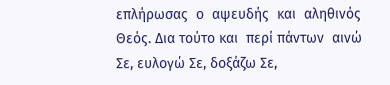επλήρωσας  ο  αψευδής  και  αληθινός  Θεός. Δια τούτο και  περί πάντων  αινώ Σε, ευλογώ Σε, δοξάζω Σε,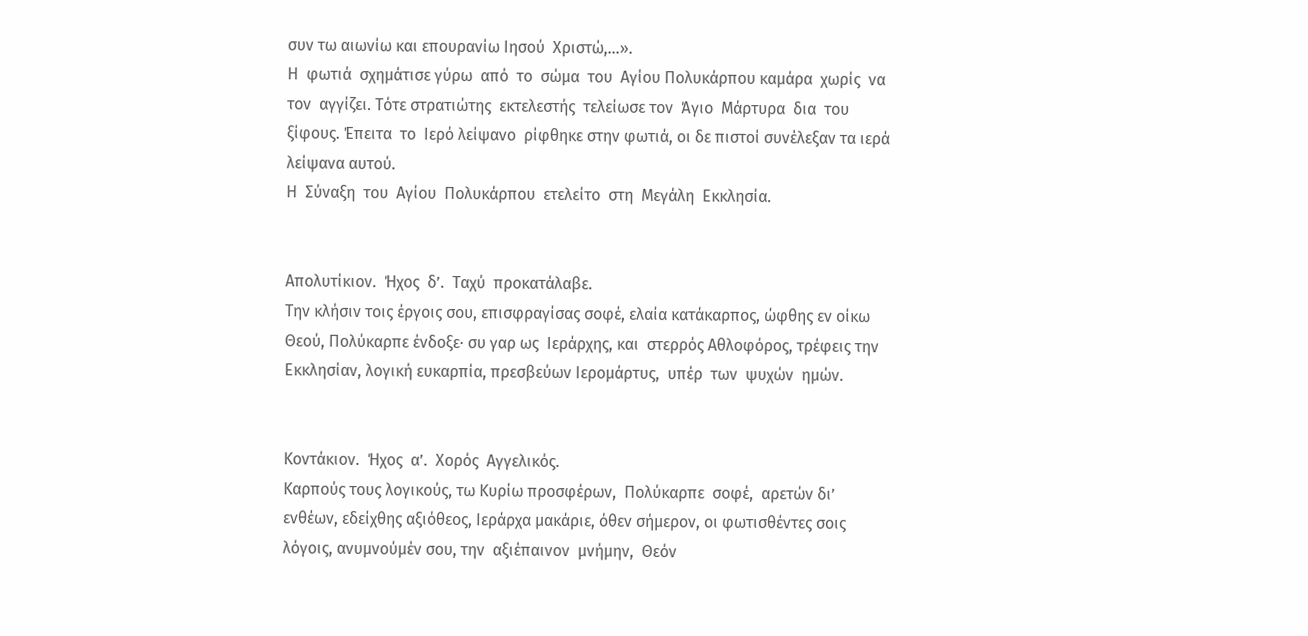συν τω αιωνίω και επουρανίω Ιησού  Χριστώ,…».
Η  φωτιά  σχημάτισε γύρω  από  το  σώμα  του  Αγίου Πολυκάρπου καμάρα  χωρίς  να  τον  αγγίζει. Τότε στρατιώτης  εκτελεστής  τελείωσε τον  Άγιο  Μάρτυρα  δια  του ξίφους. Έπειτα  το  Ιερό λείψανο  ρίφθηκε στην φωτιά, οι δε πιστοί συνέλεξαν τα ιερά λείψανα αυτού.
Η  Σύναξη  του  Αγίου  Πολυκάρπου  ετελείτο  στη  Μεγάλη  Εκκλησία.


Απολυτίκιον.  Ήχος  δ’.  Ταχύ  προκατάλαβε.
Την κλήσιν τοις έργοις σου, επισφραγίσας σοφέ, ελαία κατάκαρπος, ώφθης εν οίκω Θεού, Πολύκαρπε ένδοξε· συ γαρ ως  Ιεράρχης, και  στερρός Αθλοφόρος, τρέφεις την Εκκλησίαν, λογική ευκαρπία, πρεσβεύων Ιερομάρτυς,  υπέρ  των  ψυχών  ημών.


Κοντάκιον.  Ήχος  α’.  Χορός  Αγγελικός.
Καρπούς τους λογικούς, τω Κυρίω προσφέρων,  Πολύκαρπε  σοφέ,  αρετών δι’ ενθέων, εδείχθης αξιόθεος, Ιεράρχα μακάριε, όθεν σήμερον, οι φωτισθέντες σοις λόγοις, ανυμνούμέν σου, την  αξιέπαινον  μνήμην,  Θεόν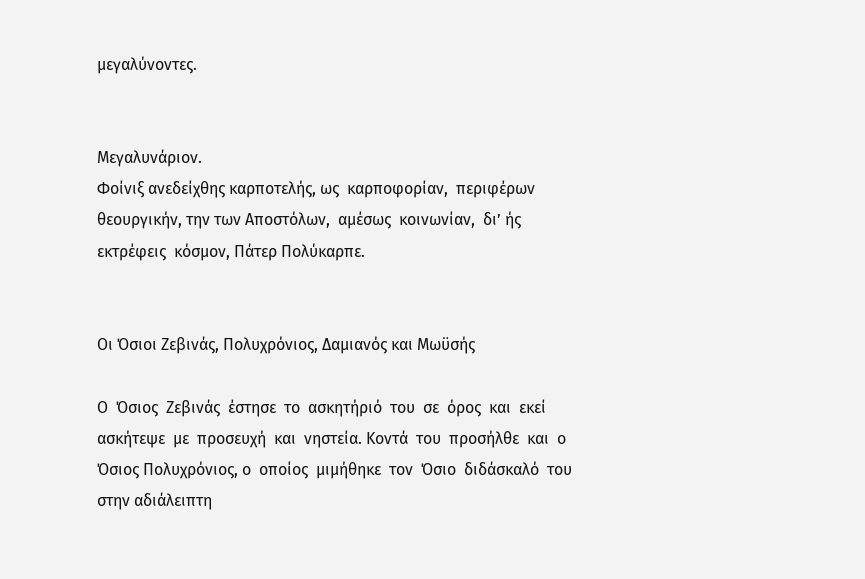μεγαλύνοντες.


Μεγαλυνάριον.
Φοίνιξ ανεδείχθης καρποτελής, ως  καρποφορίαν,  περιφέρων  θεουργικήν, την των Αποστόλων,  αμέσως  κοινωνίαν,  δι’ ής  εκτρέφεις  κόσμον, Πάτερ Πολύκαρπε.


Οι Όσιοι Ζεβινάς, Πολυχρόνιος, Δαμιανός και Μωϋσής

Ο  Όσιος  Ζεβινάς  έστησε  το  ασκητήριό  του  σε  όρος  και  εκεί  ασκήτεψε  με  προσευχή  και  νηστεία. Κοντά  του  προσήλθε  και  ο  Όσιος Πολυχρόνιος, ο  οποίος  μιμήθηκε  τον  Όσιο  διδάσκαλό  του  στην αδιάλειπτη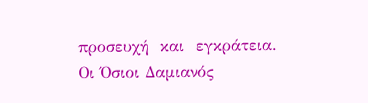προσευχή  και  εγκράτεια.
Οι Όσιοι Δαμιανός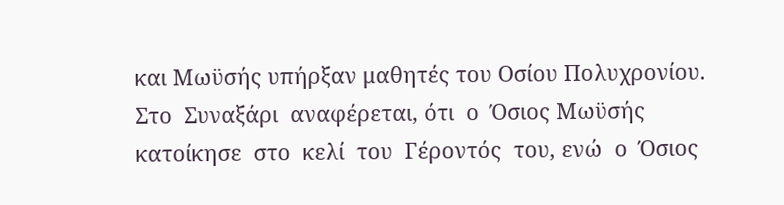και Μωϋσής υπήρξαν μαθητές του Οσίου Πολυχρονίου. Στο  Συναξάρι  αναφέρεται, ότι  ο  Όσιος Μωϋσής κατοίκησε  στο  κελί  του  Γέροντός  του, ενώ  ο  Όσιος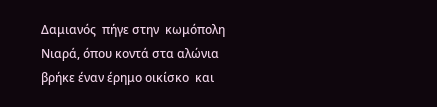Δαμιανός  πήγε στην  κωμόπολη Νιαρά, όπου κοντά στα αλώνια βρήκε έναν έρημο οικίσκο  και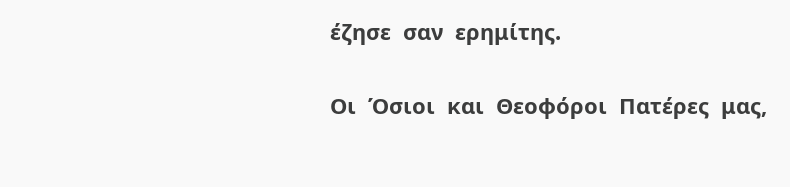έζησε  σαν  ερημίτης.

Οι  Όσιοι  και  Θεοφόροι  Πατέρες  μας,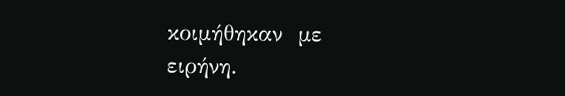κοιμήθηκαν  με  ειρήνη.